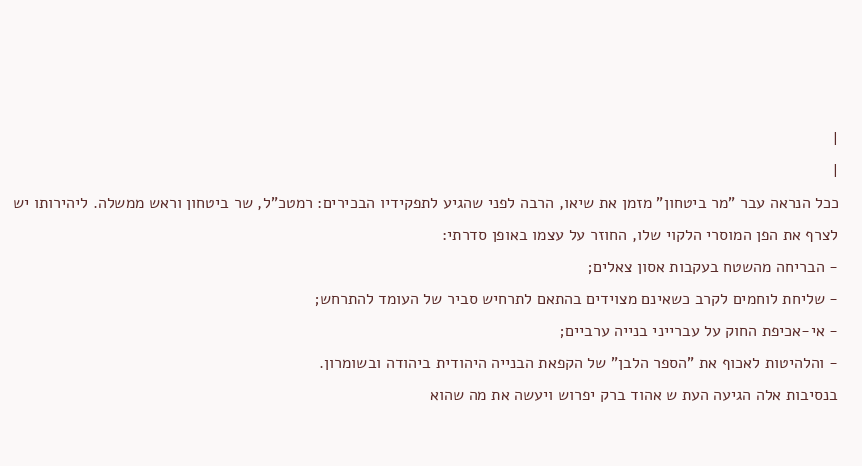|
|
ככל הנראה עבר "מר ביטחון" מזמן את שיאו, הרבה לפני שהגיע לתפקידיו הבכירים: רמטכ"ל, שר ביטחון וראש ממשלה. ליהירותו יש לצרף את הפן המוסרי הלקוי שלו, החוזר על עצמו באופן סדרתי:
- הבריחה מהשטח בעקבות אסון צאלים;
- שליחת לוחמים לקרב כשאינם מצוידים בהתאם לתרחיש סביר של העומד להתרחש;
- אי-אכיפת החוק על עברייני בנייה ערביים;
- והלהיטות לאכוף את "הספר הלבן" של הקפאת הבנייה היהודית ביהודה ובשומרון.
בנסיבות אלה הגיעה העת ש אהוד ברק יפרוש ויעשה את מה שהוא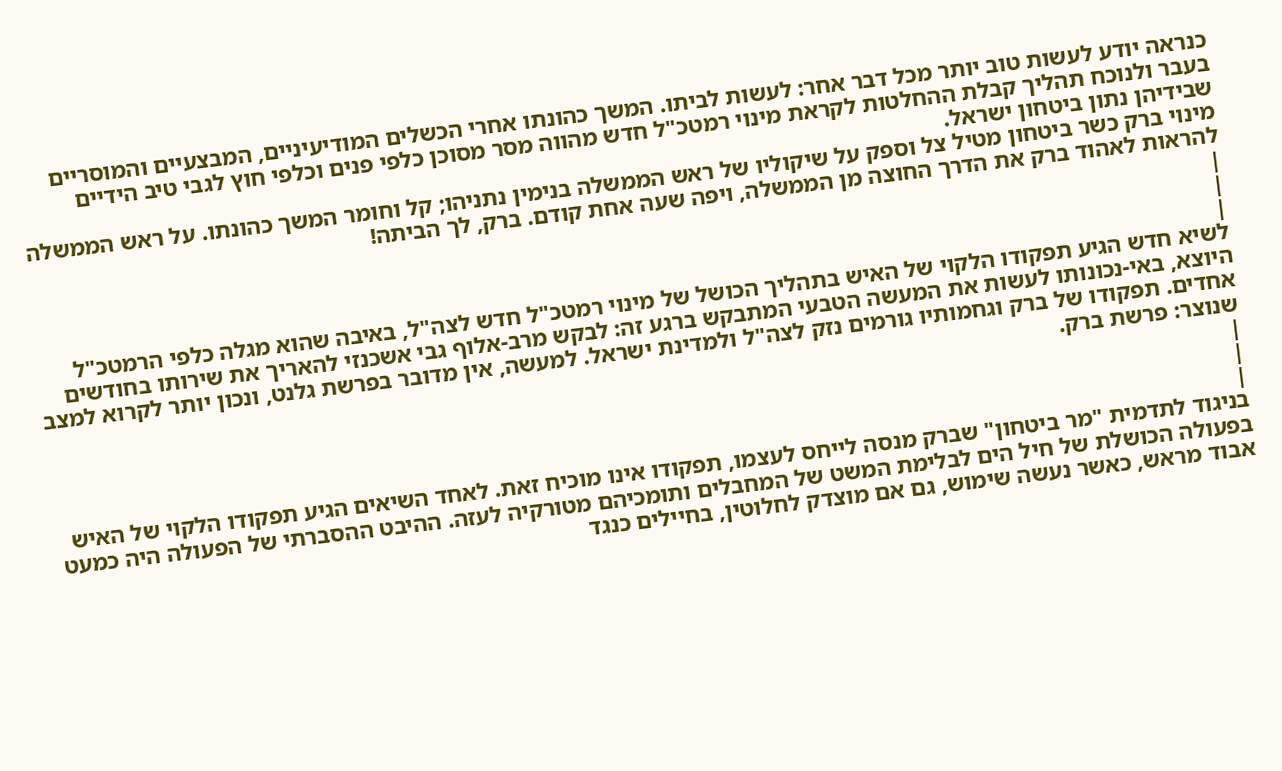כנראה יודע לעשות טוב יותר מכל דבר אחר: לעשות לביתו. המשך כהונתו אחרי הכשלים המודיעיניים, המבצעיים והמוסריים בעבר ולנוכח תהליך קבלת ההחלטות לקראת מינוי רמטכ"ל חדש מהווה מסר מסוכן כלפי פנים וכלפי חוץ לגבי טיב הידיים שבידיהן נתון ביטחון ישראל.
מינוי ברק כשר ביטחון מטיל צל וספק על שיקוליו של ראש הממשלה בנימין נתניהו; קל וחומר המשך כהונתו. על ראש הממשלה להראות לאהוד ברק את הדרך החוצה מן הממשלה, ויפה שעה אחת קודם. ברק, לך הביתה!
|
|
|
לשיא חדש הגיע תפקודו הלקוי של האיש בתהליך הכושל של מינוי רמטכ"ל חדש לצה"ל, באיבה שהוא מגלה כלפי הרמטכ"ל היוצא, באי-נכונותו לעשות את המעשה הטבעי המתבקש ברגע זה: לבקש מרב-אלוף גבי אשכנזי להאריך את שירותו בחודשים אחדים. תפקודו של ברק וגחמותיו גורמים נזק לצה"ל ולמדינת ישראל. למעשה, אין מדובר בפרשת גלנט, ונכון יותר לקרוא למצב שנוצר: פרשת ברק.
|
|
|
בניגוד לתדמית "מר ביטחון" שברק מנסה לייחס לעצמו, תפקודו אינו מוכיח זאת. לאחד השיאים הגיע תפקודו הלקוי של האיש בפעולה הכושלת של חיל הים לבלימת המשט של המחבלים ותומכיהם מטורקיה לעזה. ההיבט ההסברתי של הפעולה היה כמעט אבוד מראש, כאשר נעשה שימוש, גם אם מוצדק לחלוטין, בחיילים כנגד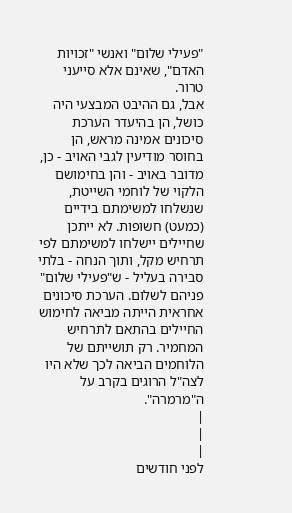"פעילי שלום" ואנשי "זכויות האדם", שאינם אלא סייעני טרור.
אבל, גם ההיבט המבצעי היה כושל, הן בהיעדר הערכת סיכונים אמינה מראש, הן בחוסר מודיעין לגבי האויב - כן, מדובר באויב - והן בחימושם הלקוי של לוחמי השייטת, שנשלחו למשימתם בידיים (כמעט) חשופות. לא ייתכן שחיילים יישלחו למשימתם לפי תרחיש מקל, ותוך הנחה - בלתי סבירה בעליל - ש"פעילי שלום" פניהם לשלום. הערכת סיכונים אחראית הייתה מביאה לחימוש החיילים בהתאם לתרחיש המחמיר. רק תושייתם של הלוחמים הביאה לכך שלא היו לצה"ל הרוגים בקרב על ה"מרמרה".
|
|
|
לפני חודשים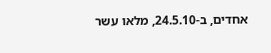אחדים, ב-24.5.10, מלאו עשר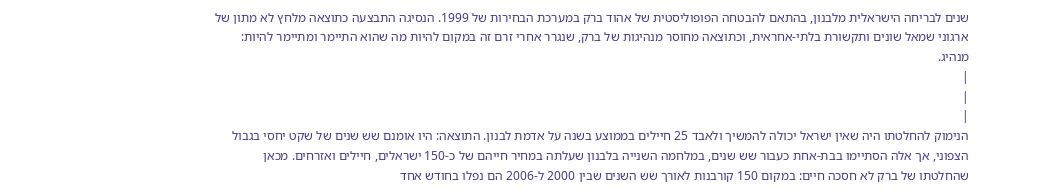שנים לבריחה הישראלית מלבנון, בהתאם להבטחה הפופוליסטית של אהוד ברק במערכת הבחירות של 1999. הנסיגה התבצעה כתוצאה מלחץ לא מתון של ארגוני שמאל שונים ותקשורת בלתי-אחראית, וכתוצאה מחוסר מנהיגות של ברק, שנגרר אחרי זרם זה במקום להיות מה שהוא התיימר ומתיימר להיות: מנהיג.
|
|
|
הנימוק להחלטתו היה שאין ישראל יכולה להמשיך ולאבד 25 חיילים בממוצע בשנה על אדמת לבנון. התוצאה: היו אומנם שש שנים של שקט יחסי בגבול הצפוני, אך אלה הסתיימו בבת-אחת כעבור שש שנים, במלחמה השנייה בלבנון שעלתה במחיר חייהם של כ-150 ישראלים, חיילים ואזרחים. מכאן שהחלטתו של ברק לא חסכה חיים: במקום 150 קורבנות לאורך שש השנים שבין 2000 ל-2006 הם נפלו בחודש אחד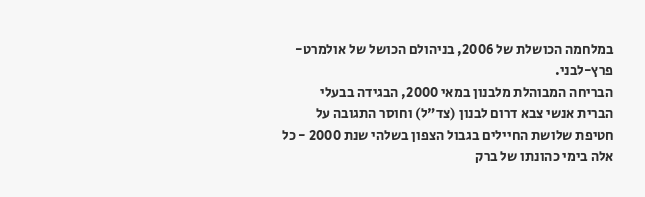במלחמה הכושלת של 2006, בניהולם הכושל של אולמרט-פרץ-לבני.
הבריחה המבוהלת מלבנון במאי 2000, הבגידה בבעלי הברית אנשי צבא דרום לבנון (צד"ל) וחוסר התגובה על חטיפת שלושת החיילים בגבול הצפון בשלהי שנת 2000 - כל אלה בימי כהונתו של ברק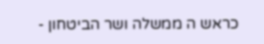כראש ה ממשלה ושר הביטחון -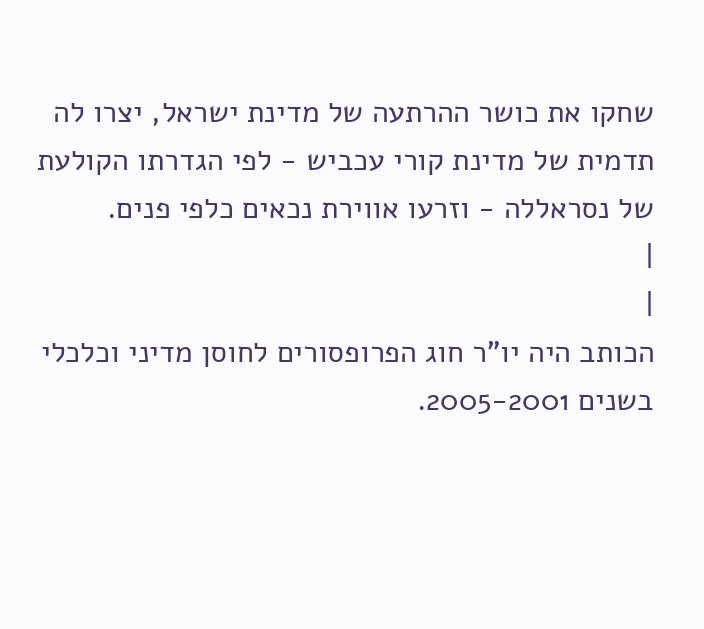שחקו את כושר ההרתעה של מדינת ישראל, יצרו לה תדמית של מדינת קורי עכביש - לפי הגדרתו הקולעת של נסראללה - וזרעו אווירת נכאים כלפי פנים.
|
|
הכותב היה יו"ר חוג הפרופסורים לחוסן מדיני וכלכלי בשנים 2005-2001.